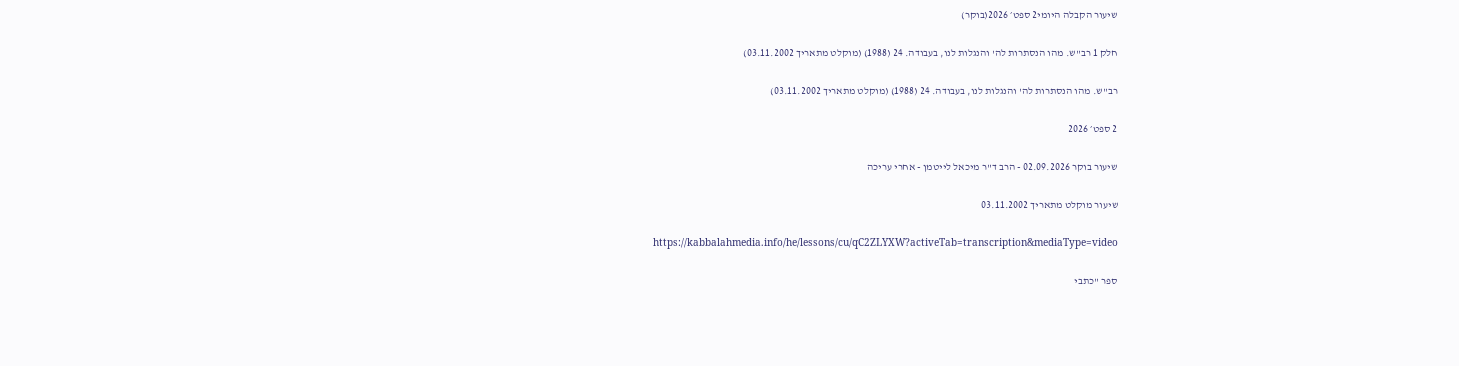שיעור הקבלה היומי2 ספט׳ 2026(בוקר)

חלק 1 רב"ש. מהו הנסתרות לה' והנגלות לנו, בעבודה. 24 (1988) (מוקלט מתאריך 03.11.2002)

רב"ש. מהו הנסתרות לה' והנגלות לנו, בעבודה. 24 (1988) (מוקלט מתאריך 03.11.2002)

2 ספט׳ 2026

שיעור בוקר 02.09.2026 - הרב ד"ר מיכאל לייטמן - אחרי עריכה

שיעור מוקלט מתאריך 03.11.2002

https://kabbalahmedia.info/he/lessons/cu/qC2ZLYXW?activeTab=transcription&mediaType=video

ספר "כתבי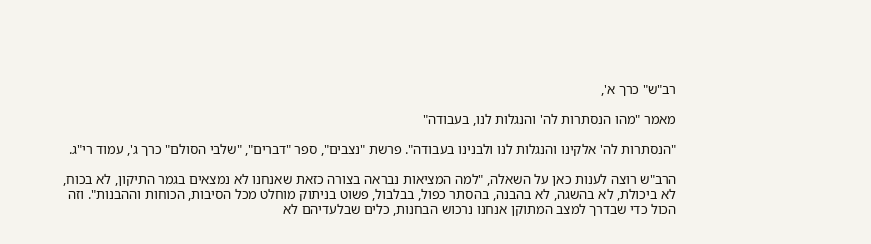רב"ש" כרך א',

מאמר "מהו הנסתרות לה' והנגלות לנו, בעבודה"

"הנסתרות לה' אלקינו והנגלות לנו ולבנינו בעבודה". פרשת "נצבים", ספר "דברים", "שלבי הסולם" כרך ג', עמוד רי"ג.

הרב"ש רוצה לענות כאן על השאלה, "למה המציאות נבראה בצורה כזאת שאנחנו לא נמצאים בגמר התיקון, לא בכוח, לא ביכולת, לא בהשגה, לא בהבנה, בהסתר כפול, בבלבול, פשוט בניתוק מוחלט מכל הסיבות, הכוחות וההבנות". וזה הכול כדי שבדרך למצב המתוקן אנחנו נרכוש הבחנות, כלים שבלעדיהם לא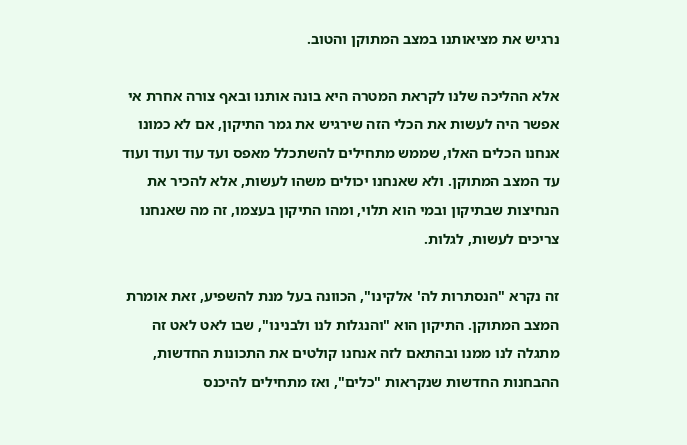נרגיש את מציאותנו במצב המתוקן והטוב.

אלא ההליכה שלנו לקראת המטרה היא בונה אותנו ובאף צורה אחרת אי אפשר היה לעשות את הכלי הזה שירגיש את גמר התיקון, אם לא כמונו אנחנו הכלים האלו, שממש מתחילים להשתכלל מאפס ועד עוד ועוד ועוד עד המצב המתוקן. ולא שאנחנו יכולים משהו לעשות, אלא להכיר את הנחיצות שבתיקון ובמי הוא תלוי, ומהו התיקון בעצמו, זה מה שאנחנו צריכים לעשות, לגלות.

זה נקרא "הנסתרות לה' אלקינו", הכוונה בעל מנת להשפיע, זאת אומרת המצב המתוקן. התיקון הוא "והנגלות לנו ולבנינו", שבו לאט לאט זה מתגלה לנו ממנו ובהתאם לזה אנחנו קולטים את התכונות החדשות, ההבחנות החדשות שנקראות "כלים", ואז מתחילים להיכנס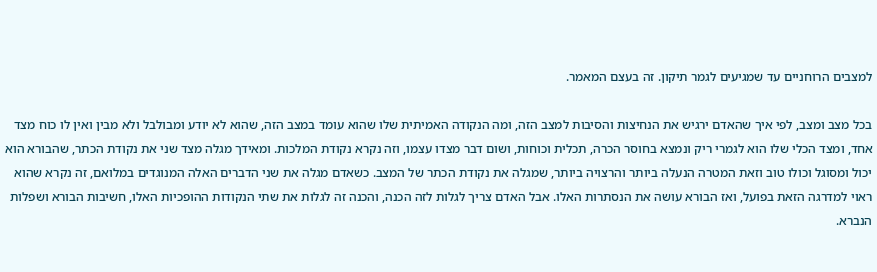למצבים הרוחניים עד שמגיעים לגמר תיקון. זה בעצם המאמר.

בכל מצב ומצב, לפי איך שהאדם ירגיש את הנחיצות והסיבות למצב הזה, ומה הנקודה האמיתית שלו שהוא עומד במצב הזה, שהוא לא יודע ומבולבל ולא מבין ואין לו כוח מצד אחד, ומצד הכלי שלו הוא לגמרי ריק ונמצא בחוסר הכרה, תכלית וכוחות, ושום דבר מצדו עצמו, וזה נקרא נקודת המלכות. ומאידך מגלה מצד שני את נקודת הכתר, שהבורא הוא יכול ומסוגל וכולו טוב וזאת המטרה הנעלה ביותר והרצויה ביותר, שמגלה את נקודת הכתר של המצב. כשאדם מגלה את שני הדברים האלה המנוגדים במלואם, זה נקרא שהוא ראוי למדרגה הזאת בפועל, ואז הבורא עושה את הנסתרות האלו. אבל האדם צריך לגלות לזה הכנה, והכנה זה לגלות את שתי הנקודות ההופכיות האלו, חשיבות הבורא ושפלות הנברא.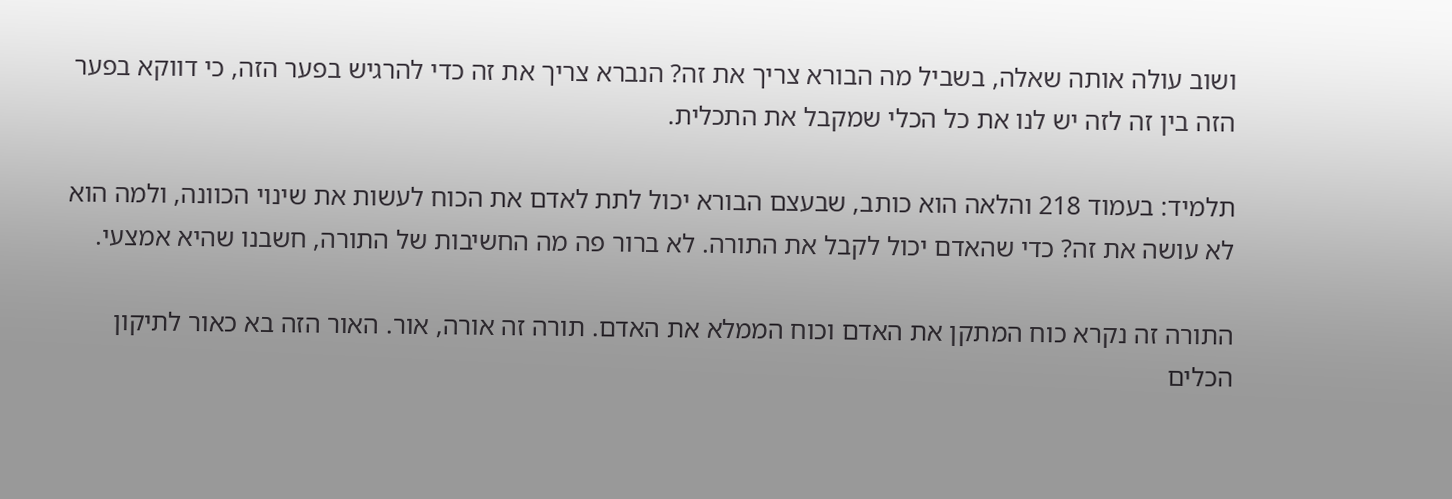ושוב עולה אותה שאלה, בשביל מה הבורא צריך את זה? הנברא צריך את זה כדי להרגיש בפער הזה, כי דווקא בפער הזה בין זה לזה יש לנו את כל הכלי שמקבל את התכלית.

תלמיד: בעמוד 218 והלאה הוא כותב, שבעצם הבורא יכול לתת לאדם את הכוח לעשות את שינוי הכוונה, ולמה הוא לא עושה את זה? כדי שהאדם יכול לקבל את התורה. לא ברור פה מה החשיבות של התורה, חשבנו שהיא אמצעי.

התורה זה נקרא כוח המתקן את האדם וכוח הממלא את האדם. תורה זה אורה, אור. האור הזה בא כאור לתיקון הכלים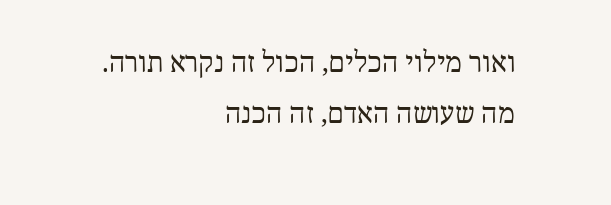ואור מילוי הכלים, הכול זה נקרא תורה. מה שעושה האדם, זה הכנה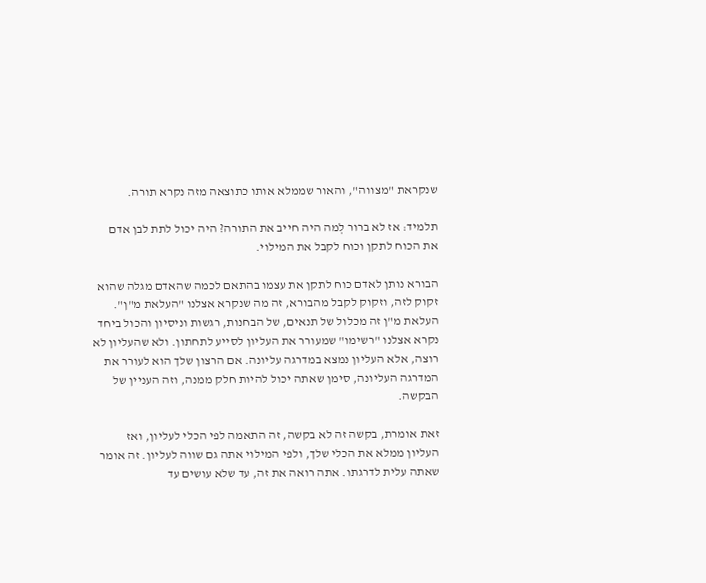שנקראת "מצווה", והאור שממלא אותו כתוצאה מזה נקרא תורה.

תלמיד: אז לא ברור לְמה היה חייב את התורה? היה יכול לתת לבן אדם את הכוח לתקן וכוח לקבל את המילוי.

הבורא נותן לאדם כוח לתקן את עצמו בהתאם לכמה שהאדם מגלה שהוא זקוק לזה, וזקוק לקבל מהבורא, זה מה שנקרא אצלנו "העלאת מ"ן". העלאת מ"ן זה מכלול של תנאים, של הבחנות, רגשות וניסיון והכול ביחד נקרא אצלנו "רשימו" שמעורר את העליון לסייע לתחתון. ולא שהעליון לא רוצה, אלא העליון נמצא במדרגה עליונה. אם הרצון שלך הוא לעורר את המדרגה העליונה, סימן שאתה יכול להיות חלק ממנה, וזה העניין של הבקשה.

זאת אומרת, בקשה זה לא בקשה, זה התאמה לפי הכלי לעליון, ואז העליון ממלא את הכלי שלך, ולפי המילוי אתה גם שווה לעליון. זה אומר שאתה עלית לדרגתו. אתה רואה את זה, עד שלא עושים עד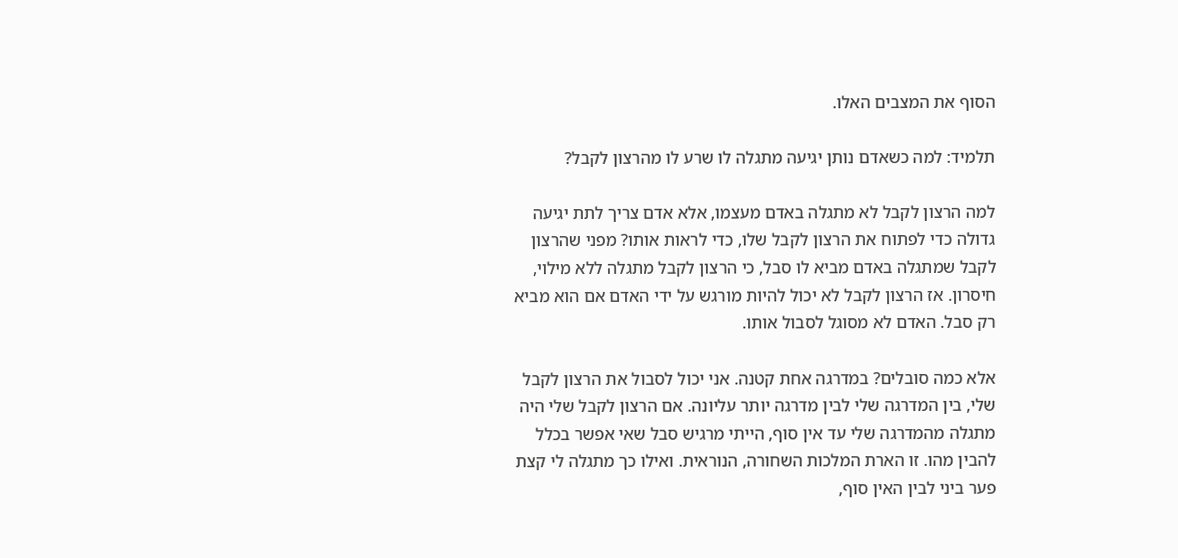הסוף את המצבים האלו.

תלמיד: למה כשאדם נותן יגיעה מתגלה לו שרע לו מהרצון לקבל?

למה הרצון לקבל לא מתגלה באדם מעצמו, אלא אדם צריך לתת יגיעה גדולה כדי לפתוח את הרצון לקבל שלו, כדי לראות אותו? מפני שהרצון לקבל שמתגלה באדם מביא לו סבל, כי הרצון לקבל מתגלה ללא מילוי, חיסרון. אז הרצון לקבל לא יכול להיות מורגש על ידי האדם אם הוא מביא רק סבל. האדם לא מסוגל לסבול אותו.

אלא כמה סובלים? במדרגה אחת קטנה. אני יכול לסבול את הרצון לקבל שלי, בין המדרגה שלי לבין מדרגה יותר עליונה. אם הרצון לקבל שלי היה מתגלה מהמדרגה שלי עד אין סוף, הייתי מרגיש סבל שאי אפשר בכלל להבין מהו. זו הארת המלכות השחורה, הנוראית. ואילו כך מתגלה לי קצת פער ביני לבין האין סוף,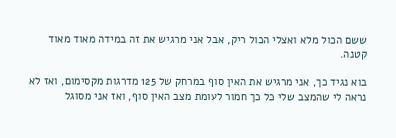ששם הכול מלא ואצלי הכול ריק, אבל אני מרגיש את זה במידה מאוד מאוד קטנה.

בוא נגיד כך, אני מרגיש את האין סוף במרחק של 125 מדרגות מקסימום, ואז לא נראה לי שהמצב שלי כל כך חמור לעומת מצב האין סוף, ואז אני מסוגל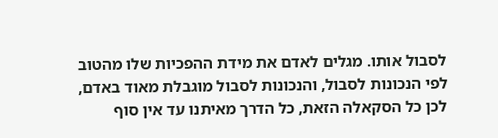לסבול אותו. מגלים לאדם את מידת ההפכיות שלו מהטוב לפי הנכונות לסבול, והנכונות לסבול מוגבלת מאוד באדם, לכן כל הסקאלה הזאת, כל הדרך מאיתנו עד אין סוף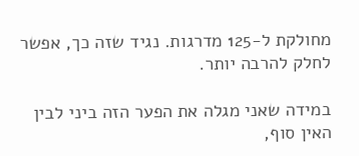מחולקת ל-125 מדרגות. נגיד שזה כך, אפשר לחלק להרבה יותר.

במידה שאני מגלה את הפער הזה ביני לבין האין סוף,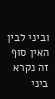וביני לבין האין סוף זה נקרא ביני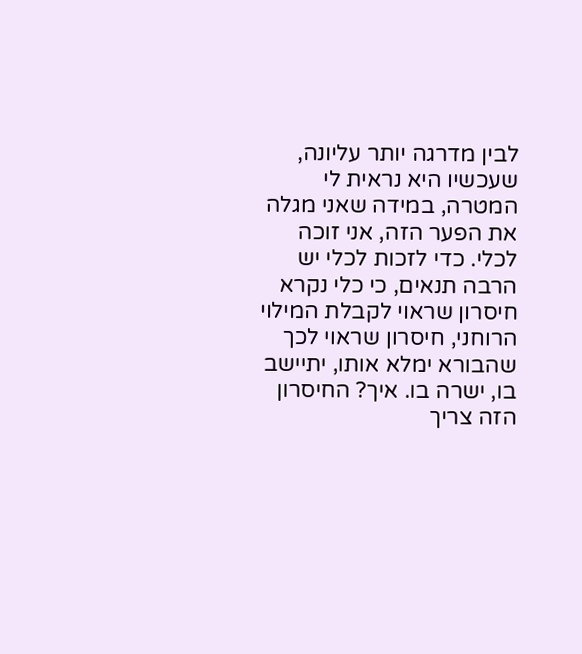לבין מדרגה יותר עליונה, שעכשיו היא נראית לי המטרה, במידה שאני מגלה את הפער הזה, אני זוכה לכלי. כדי לזכות לכלי יש הרבה תנאים, כי כלי נקרא חיסרון שראוי לקבלת המילוי הרוחני, חיסרון שראוי לכך שהבורא ימלא אותו, יתיישב בו, ישרה בו. איך? החיסרון הזה צריך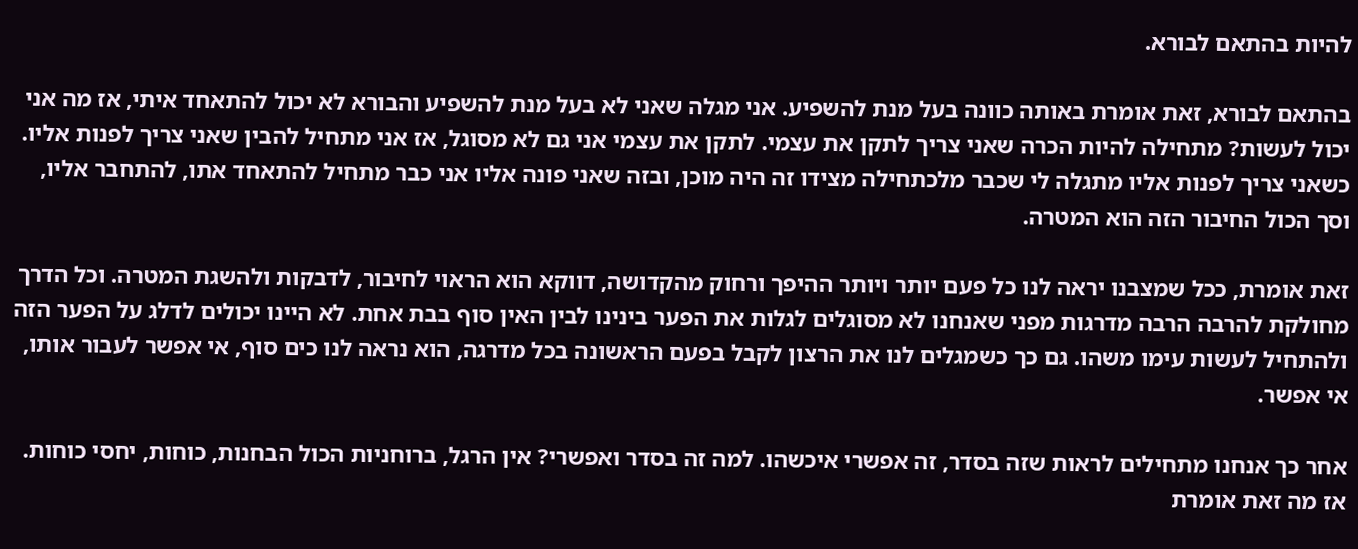להיות בהתאם לבורא.

בהתאם לבורא, זאת אומרת באותה כוונה בעל מנת להשפיע. אני מגלה שאני לא בעל מנת להשפיע והבורא לא יכול להתאחד איתי, אז מה אני יכול לעשות? מתחילה להיות הכרה שאני צריך לתקן את עצמי. לתקן את עצמי אני גם לא מסוגל, אז אני מתחיל להבין שאני צריך לפנות אליו. כשאני צריך לפנות אליו מתגלה לי שכבר מלכתחילה מצידו זה היה מוכן, ובזה שאני פונה אליו אני כבר מתחיל להתאחד אתו, להתחבר אליו, וסך הכול החיבור הזה הוא המטרה.

זאת אומרת, ככל שמצבנו יראה לנו כל פעם יותר ויותר ההיפך ורחוק מהקדושה, דווקא הוא הראוי לחיבור, לדבקות ולהשגת המטרה. וכל הדרך מחולקת להרבה הרבה מדרגות מפני שאנחנו לא מסוגלים לגלות את הפער בינינו לבין האין סוף בבת אחת. לא היינו יכולים לדלג על הפער הזה ולהתחיל לעשות עימו משהו. גם כך כשמגלים לנו את הרצון לקבל בפעם הראשונה בכל מדרגה, הוא נראה לנו כים סוף, אי אפשר לעבור אותו, אי אפשר.

אחר כך אנחנו מתחילים לראות שזה בסדר, זה אפשרי איכשהו. למה זה בסדר ואפשרי? אין הרגל, ברוחניות הכול הבחנות, כוחות, יחסי כוחות. אז מה זאת אומרת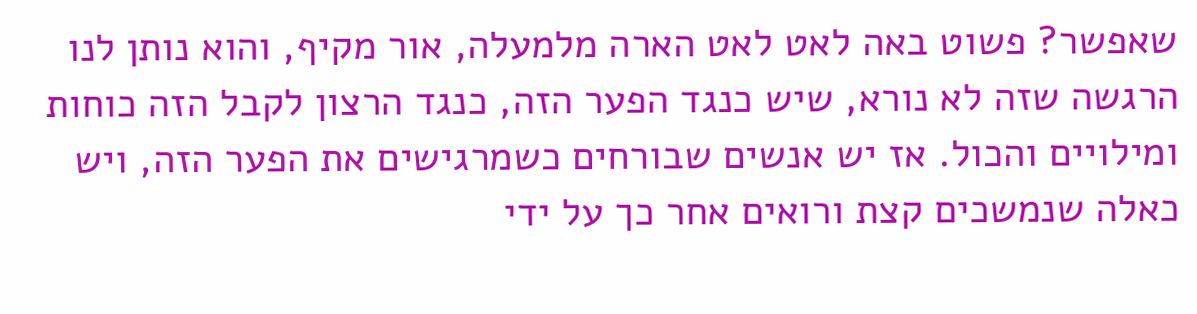שאפשר? פשוט באה לאט לאט הארה מלמעלה, אור מקיף, והוא נותן לנו הרגשה שזה לא נורא, שיש כנגד הפער הזה, כנגד הרצון לקבל הזה כוחות ומילויים והכול. אז יש אנשים שבורחים כשמרגישים את הפער הזה, ויש כאלה שנמשכים קצת ורואים אחר כך על ידי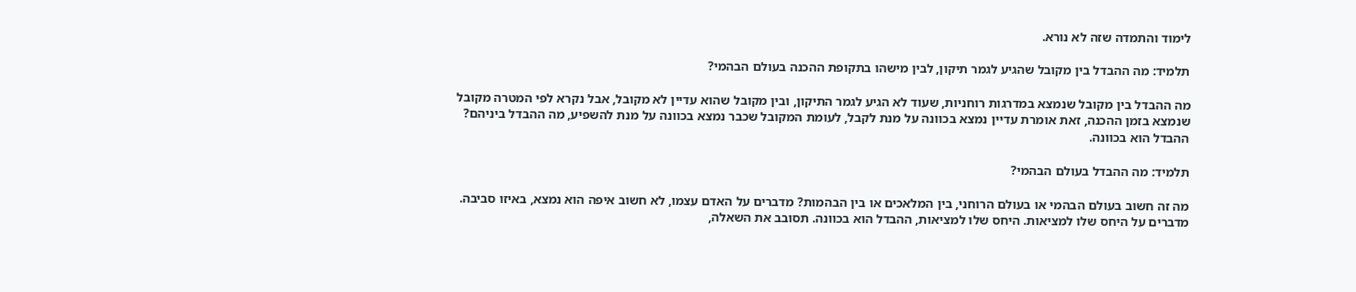לימוד והתמדה שזה לא נורא.

תלמיד: מה ההבדל בין מקובל שהגיע לגמר תיקון, לבין מישהו בתקופת ההכנה בעולם הבהמי?

מה ההבדל בין מקובל שנמצא במדרגות רוחניות, שעוד לא הגיע לגמר התיקון, ובין מקובל שהוא עדיין לא מקובל, אבל נקרא לפי המטרה מקובל שנמצא בזמן ההכנה, זאת אומרת עדיין נמצא בכוונה על מנת לקבל, לעומת המקובל שכבר נמצא בכוונה על מנת להשפיע, מה ההבדל ביניהם? ההבדל הוא בכוונה.

תלמיד: מה ההבדל בעולם הבהמי?

מה זה חשוב בעולם הבהמי או בעולם הרוחני, בין המלאכים או בין הבהמות? מדברים על האדם עצמו, לא חשוב איפה הוא נמצא, באיזו סביבה. מדברים על היחס שלו למציאות. היחס שלו למציאות, ההבדל הוא בכוונה. תסובב את השאלה,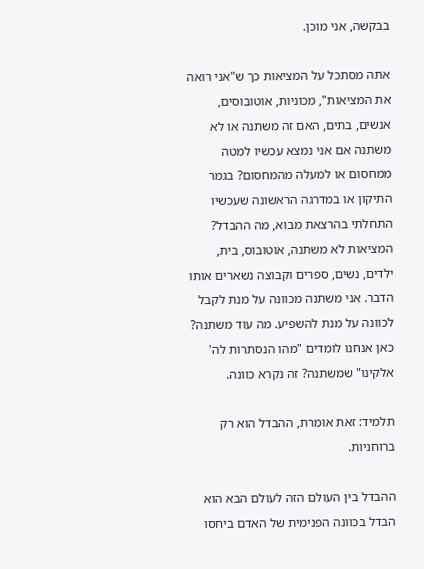בבקשה, אני מוכן.

אתה מסתכל על המציאות כך ש"אני רואה את המציאות", מכוניות, אוטובוסים, אנשים, בתים, האם זה משתנה או לא משתנה אם אני נמצא עכשיו למטה ממחסום או למעלה מהמחסום? בגמר התיקון או במדרגה הראשונה שעכשיו התחלתי בהרצאת מבוא, מה ההבדל? המציאות לא משתנה, אוטובוס, בית, ילדים, נשים, ספרים וקבוצה נשארים אותו הדבר. אני משתנה מכוונה על מנת לקבל לכוונה על מנת להשפיע. מה עוד משתנה? כאן אנחנו לומדים "מהו הנסתרות לה' אלקינו" שמשתנה? זה נקרא כוונה.

תלמיד: זאת אומרת, ההבדל הוא רק ברוחניות.

ההבדל בין העולם הזה לעולם הבא הוא הבדל בכוונה הפנימית של האדם ביחסו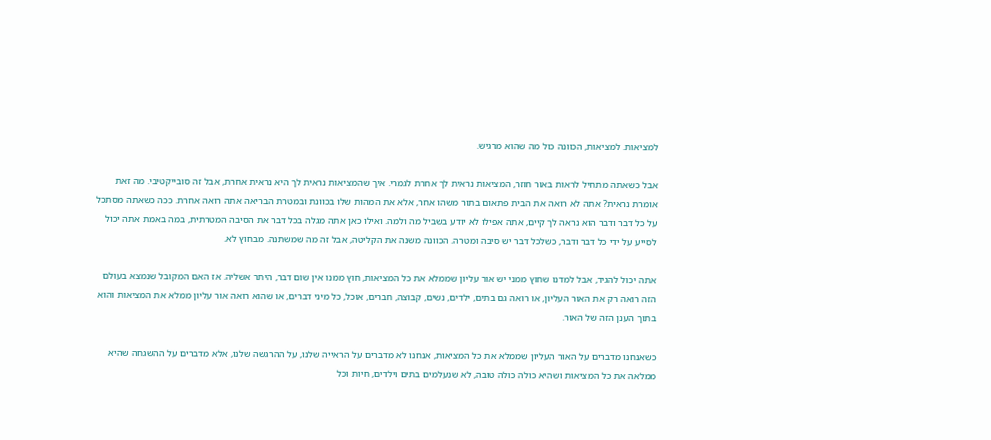למציאות. למציאות, הכוונה כול מה שהוא מרגיש.

אבל כשאתה מתחיל לראות באור חוזר, המציאות נראית לך אחרת לגמרי. איך שהמציאות נראית לך היא נראית אחרת, אבל זה סובייקטיבי. מה זאת אומרת נראית? אתה לא רואה את הבית פתאום בתור משהו אחר, אלא את המהות שלו בכוונת ובמטרת הבריאה אתה רואה אחרת. ככה כשאתה מסתכל על כל דבר ודבר הוא נראה לך קיים, אתה אפילו לא יודע בשביל מה ולמה. ואילו כאן אתה מגלה בכל דבר את הסיבה המטרתית, במה באמת אתה יכול לסייע על ידי כל דבר ודבר, כשלכל דבר יש סיבה ומטרה. הכוונה משנה את הקליטה, אבל זה מה שמשתנה. מבחוץ לא.

אתה יכול להגיד, אבל למדנו שחוץ ממני יש אור עליון שממלא את כל המציאות, חוץ ממנו אין שום דבר, היתר אשליה. אז האם המקובל שנמצא בעולם הזה רואה רק את האור העליון, או רואה גם בתים, ילדים, נשים, קבוצה, חברים, אוכל, כל מיני דברים, או שהוא רואה אור עליון ממלא את המציאות והוא בתוך הענן הזה של האור.

כשאנחנו מדברים על האור העליון שממלא את כל המציאות, אנחנו לא מדברים על הראייה שלנו, על ההרגשה שלנו, אלא מדברים על ההשגחה שהיא ממלאה את כל המציאות ושהיא כולה כולה טובה, לא שנעלמים בתים וילדים, חיות וכל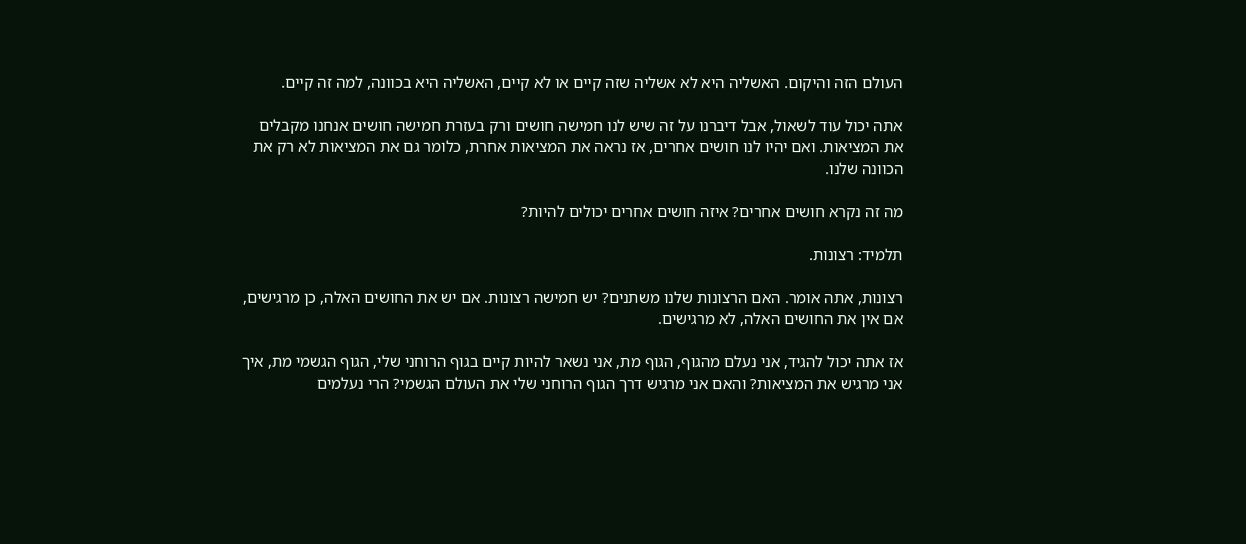העולם הזה והיקום. האשליה היא לא אשליה שזה קיים או לא קיים, האשליה היא בכוונה, למה זה קיים.

אתה יכול עוד לשאול, אבל דיברנו על זה שיש לנו חמישה חושים ורק בעזרת חמישה חושים אנחנו מקבלים את המציאות. ואם יהיו לנו חושים אחרים, אז נראה את המציאות אחרת, כלומר גם את המציאות לא רק את הכוונה שלנו.

מה זה נקרא חושים אחרים? איזה חושים אחרים יכולים להיות?

תלמיד: רצונות.

רצונות, אתה אומר. האם הרצונות שלנו משתנים? יש חמישה רצונות. אם יש את החושים האלה, כן מרגישים, אם אין את החושים האלה, לא מרגישים.

אז אתה יכול להגיד, אני נעלם מהגוף, הגוף מת, אני נשאר להיות קיים בגוף הרוחני שלי, הגוף הגשמי מת, איך אני מרגיש את המציאות? והאם אני מרגיש דרך הגוף הרוחני שלי את העולם הגשמי? הרי נעלמים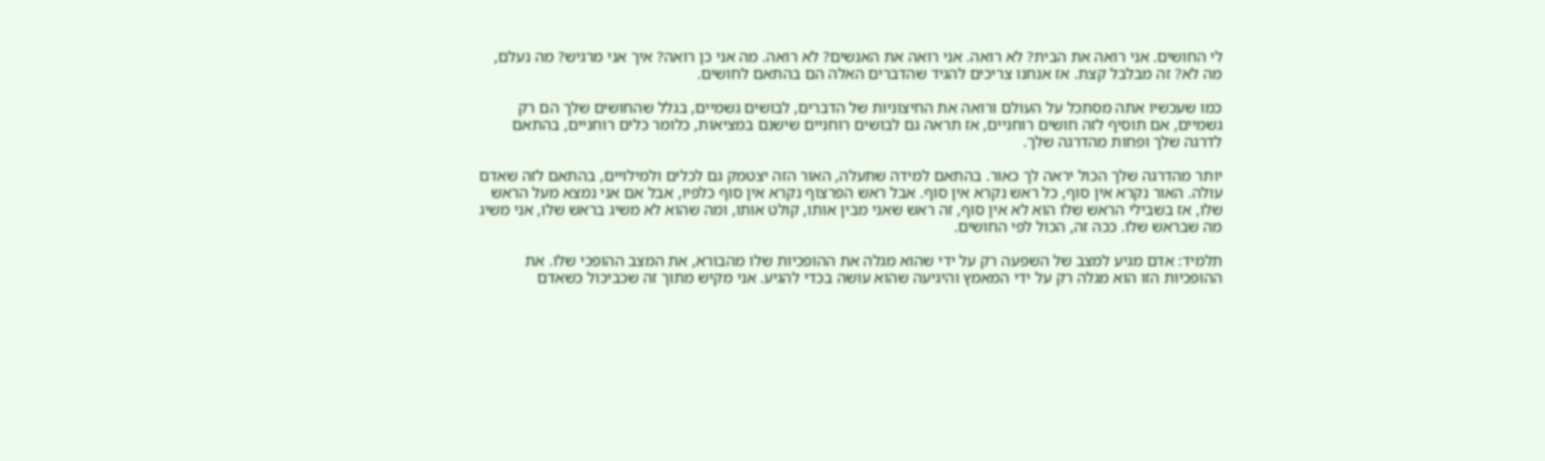לי החושים. אני רואה את הבית? לא רואה. אני רואה את האנשים? לא רואה. מה אני כן רואה? איך אני מרגיש? מה נעלם, מה לא? זה מבלבל קצת. אז אנחנו צריכים להגיד שהדברים האלה הם בהתאם לחושים.

כמו שעכשיו אתה מסתכל על העולם ורואה את החיצוניות של הדברים, לבושים גשמיים, בגלל שהחושים שלך הם רק גשמיים, אם תוסיף לזה חושים רוחניים, אז תראה גם לבושים רוחניים שישנם במציאות, כלומר כלים רוחניים, בהתאם לדרגה שלך ופחות מהדרגה שלך.

יותר מהדרגה שלך הכול יראה לך כאור. בהתאם למידה שתעלה, האור הזה יצטמק גם לכלים ולמילויים, בהתאם לזה שאדם עולה. האור נקרא אין סוף, כל ראש נקרא אין סוף. אבל ראש הפרצוף נקרא אין סוף כלפיו, אבל אם אני נמצא מעל הראש שלו, אז בשבילי הראש שלו הוא לא אין סוף, זה ראש שאני מבין אותו, קולט אותו, ומה שהוא לא משיג בראש שלו, אני משיג מה שבראש שלו. ככה זה, הכול לפי החושים.

תלמיד: אדם מגיע למצב של השפעה רק על ידי שהוא מגלה את ההופכיות שלו מהבורא, את המצב ההופכי שלו. את ההופכיות הזו הוא מגלה רק על ידי המאמץ והיגיעה שהוא עושה בכדי להגיע. אני מקיש מתוך זה שכביכול כשאדם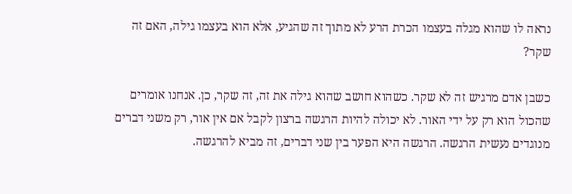נראה לו שהוא מגלה בעצמו הכרת הרע לא מתוך זה שהגיע, אלא הוא בעצמו גילה, האם זה שקר?

כשבן אדם מרגיש זה לא שקר. כשהוא חושב שהוא גילה את זה, זה שקר, כן. אנחנו אומרים שהכול הוא רק על ידי האור. לא יכולה להיות הרגשה ברצון לקבל אם אין אור, רק משני דברים מנוגדים נעשית הרגשה. הרגשה היא הפער בין שני דברים, זה מביא להרגשה.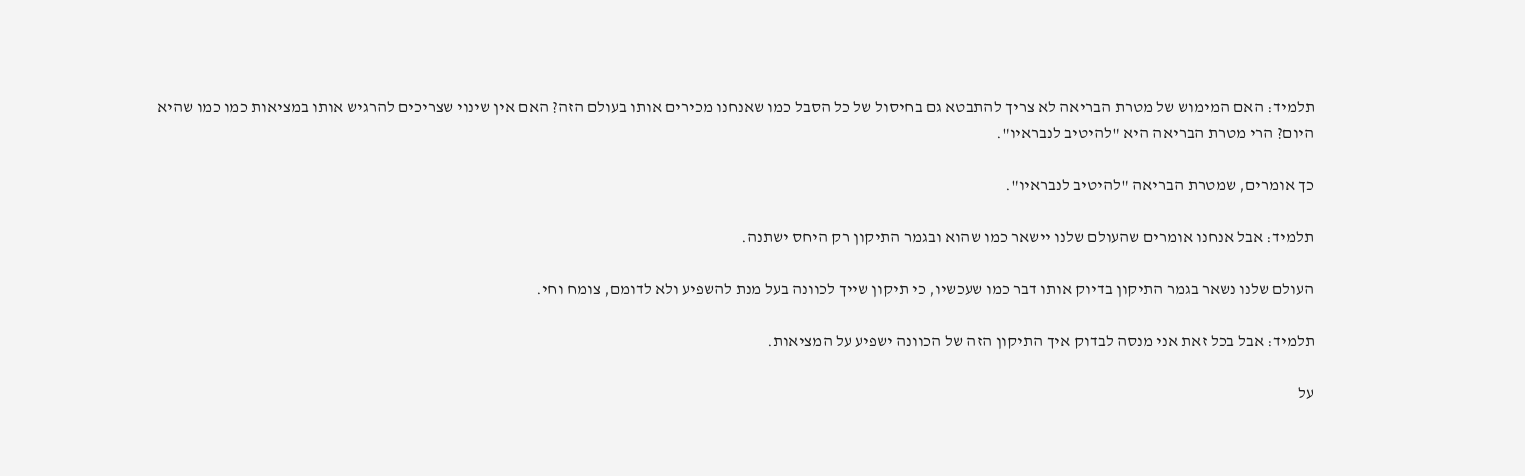תלמיד: האם המימוש של מטרת הבריאה לא צריך להתבטא גם בחיסול של כל הסבל כמו שאנחנו מכירים אותו בעולם הזה? האם אין שינוי שצריכים להרגיש אותו במציאות כמו כמו שהיא היום? הרי מטרת הבריאה היא "להיטיב לנבראיו".

כך אומרים, שמטרת הבריאה "להיטיב לנבראיו".

תלמיד: אבל אנחנו אומרים שהעולם שלנו יישאר כמו שהוא ובגמר התיקון רק היחס ישתנה.

העולם שלנו נשאר בגמר התיקון בדיוק אותו דבר כמו שעכשיו, כי תיקון שייך לכוונה בעל מנת להשפיע ולא לדומם, צומח וחי.

תלמיד: אבל בכל זאת אני מנסה לבדוק איך התיקון הזה של הכוונה ישפיע על המציאות.

על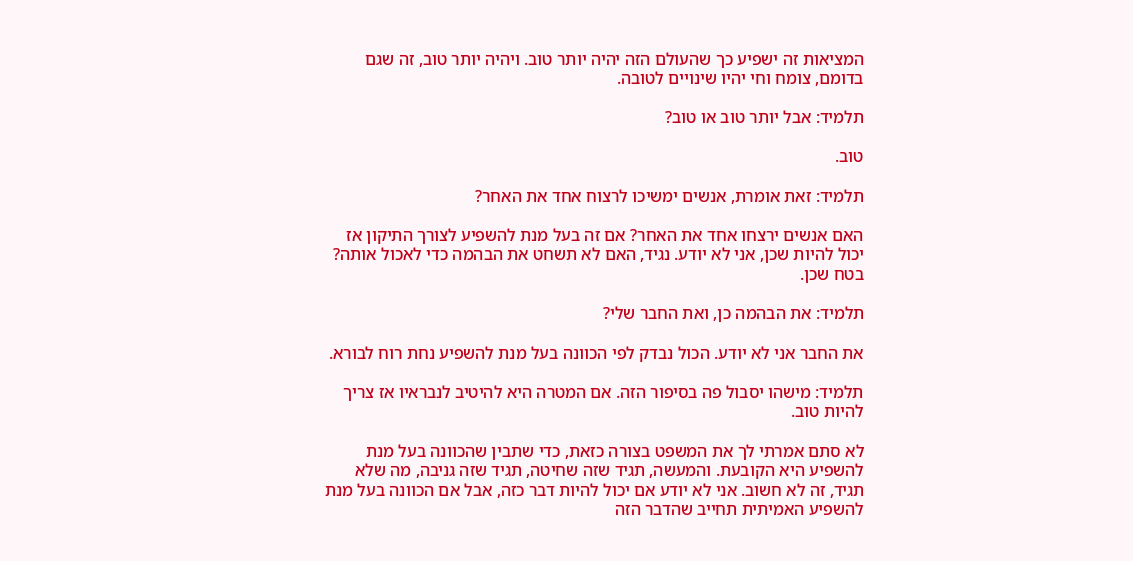המציאות זה ישפיע כך שהעולם הזה יהיה יותר טוב. ויהיה יותר טוב, זה שגם בדומם, צומח וחי יהיו שינויים לטובה.

תלמיד: אבל יותר טוב או טוב?

טוב.

תלמיד: זאת אומרת, אנשים ימשיכו לרצוח אחד את האחר?

האם אנשים ירצחו אחד את האחר? אם זה בעל מנת להשפיע לצורך התיקון אז יכול להיות שכן, אני לא יודע. נגיד, האם לא תשחט את הבהמה כדי לאכול אותה? בטח שכן.

תלמיד: את הבהמה כן, ואת החבר שלי?

את החבר אני לא יודע. הכול נבדק לפי הכוונה בעל מנת להשפיע נחת רוח לבורא.

תלמיד: מישהו יסבול פה בסיפור הזה. אם המטרה היא להיטיב לנבראיו אז צריך להיות טוב.

לא סתם אמרתי לך את המשפט בצורה כזאת, כדי שתבין שהכוונה בעל מנת להשפיע היא הקובעת. והמעשה, תגיד שזה שחיטה, תגיד שזה גניבה, מה שלא תגיד, זה לא חשוב. אני לא יודע אם יכול להיות דבר כזה, אבל אם הכוונה בעל מנת להשפיע האמיתית תחייב שהדבר הזה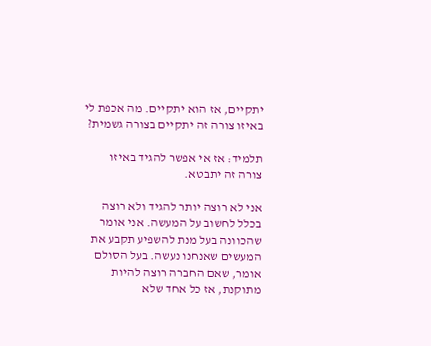יתקיים, אז הוא יתקיים. מה אכפת לי באיזו צורה זה יתקיים בצורה גשמית?

תלמיד: אז אי אפשר להגיד באיזו צורה זה יתבטא.

אני לא רוצה יותר להגיד ולא רוצה בכלל לחשוב על המעשה. אני אומר שהכוונה בעל מנת להשפיע תקבע את המעשים שאנחנו נעשה. בעל הסולם אומר, שאם החברה רוצה להיות מתוקנת, אז כל אחד שלא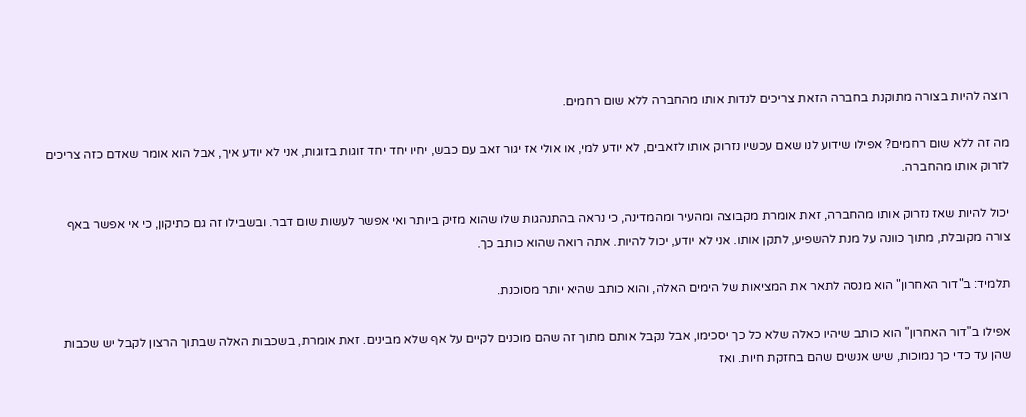רוצה להיות בצורה מתוקנת בחברה הזאת צריכים לנדות אותו מהחברה ללא שום רחמים.

מה זה ללא שום רחמים? אפילו שידוע לנו שאם עכשיו נזרוק אותו לזאבים, לא יודע למי, או אולי אז יגור זאב עם כבש, יחיו יחד יחד זוגות בזוגות, אני לא יודע איך, אבל הוא אומר שאדם כזה צריכים לזרוק אותו מהחברה.

יכול להיות שאז נזרוק אותו מהחברה, זאת אומרת מקבוצה ומהעיר ומהמדינה, כי נראה בהתנהגות שלו שהוא מזיק ביותר ואי אפשר לעשות שום דבר. ובשבילו זה גם כתיקון, כי אי אפשר באף צורה מקובלת, מתוך כוונה על מנת להשפיע, לתקן אותו. אני לא יודע, יכול להיות. אתה רואה שהוא כותב כך.

תלמיד: ב"דור האחרון" הוא מנסה לתאר את המציאות של הימים האלה, והוא כותב שהיא יותר מסוכנת.

אפילו ב"דור האחרון" הוא כותב שיהיו כאלה שלא כל כך יסכימו, אבל נקבל אותם מתוך זה שהם מוכנים לקיים על אף שלא מבינים. זאת אומרת, בשכבות האלה שבתוך הרצון לקבל יש שכבות שהן עד כדי כך נמוכות, שיש אנשים שהם בחזקת חיות. ואז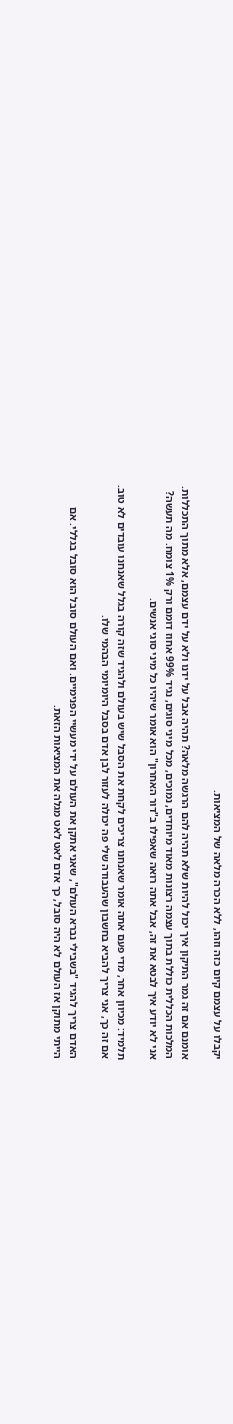יקבלו על עצמם קיום כזה וזהו, ללא הכרה מלאה של המציאות.

אומנם אם זה גמר התיקון איך יכול להיות שלא תהיה להם הרגשה מלאה? תהיה אבל על ידנו ולא על ידם עצמם, אלא מתוך התכללות. המלכות הכללית כוללת בתוך עצמה רצונות מאוד מיוחדים, נמוכים, מכל מיני סוגים, נגיד 99% אחוז דומם ורק 1% צומח. מה תעשה? אני לא יודע איך לבטא את זה, אבל אתה רואה שאפילו ב"דור האחרון" הוא אומר שיהיו כל מיני סוגי אנשים.

תלמיד: מכיוון אחר, מדי פעם אתה אומר שאנחנו צריכים לקחת את הסבל שיש בעולם ולהגיד שזה קורה בגלל שאנחנו עובדים לא טוב. אם זה כך, אני צריך להביא בחשבון שהעבודה שלי פה יכולה לעזור לבן אדם בסבל היומיומי הבהמי שלו.

האדם צריך להגיד "בשבילי נברא העולם", שאני אתקן את העולם על ידי מעשיי הפנימיים. ואם העולם סובל הוא סובל בגללי. אם הייתי מתוקן אז העולם לא היה סובל, כך אדם לאט לאט מגלה את המציאות הזאת.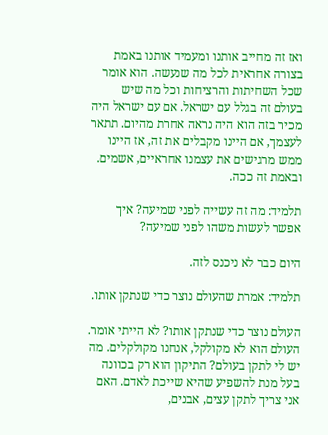ואז זה מחייב אותנו ומעמיד אותנו באמת בצורה אחראית לכל מה שנעשה. הוא אומר שכל השחיתות והרציחות וכל מה שיש בעולם זה בגלל עם ישראל. אם עם ישראל היה מכיר בזה הוא היה נראה אחרת מהיום. תתאר לעצמך, אם היינו מקבלים את זה, אז היינו ממש מרגישים את עצמנו אחראיים, אשמים. ובאמת זה ככה.

תלמיד: מה זה עשייה לפני שמיעה? איך אפשר לעשות משהו לפני שמיעה?

היום כבר לא ניכנס לזה.

תלמיד: אמרת שהעולם נוצר כדי שנתקן אותו.

העולם נוצר כדי שנתקן אותו? לא הייתי אומר. העולם הוא לא מקולקל, אנחנו מקולקלים. מה יש לי לתקן בעולם? התיקון הוא רק בכוונה בעל מנת להשפיע שהיא שייכת לאדם. האם אני צריך לתקן עצים, אבנים,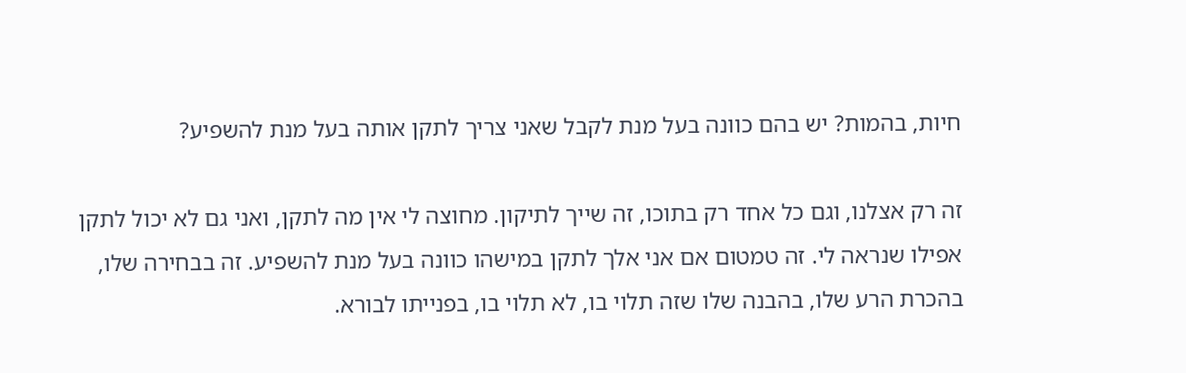חיות, בהמות? יש בהם כוונה בעל מנת לקבל שאני צריך לתקן אותה בעל מנת להשפיע?

זה רק אצלנו, וגם כל אחד רק בתוכו, זה שייך לתיקון. מחוצה לי אין מה לתקן, ואני גם לא יכול לתקן אפילו שנראה לי. זה טמטום אם אני אלך לתקן במישהו כוונה בעל מנת להשפיע. זה בבחירה שלו, בהכרת הרע שלו, בהבנה שלו שזה תלוי בו, לא תלוי בו, בפנייתו לבורא.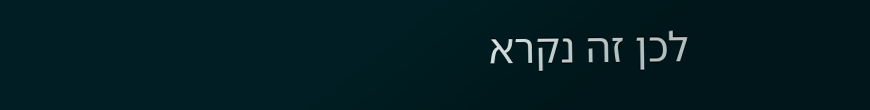לכן זה נקרא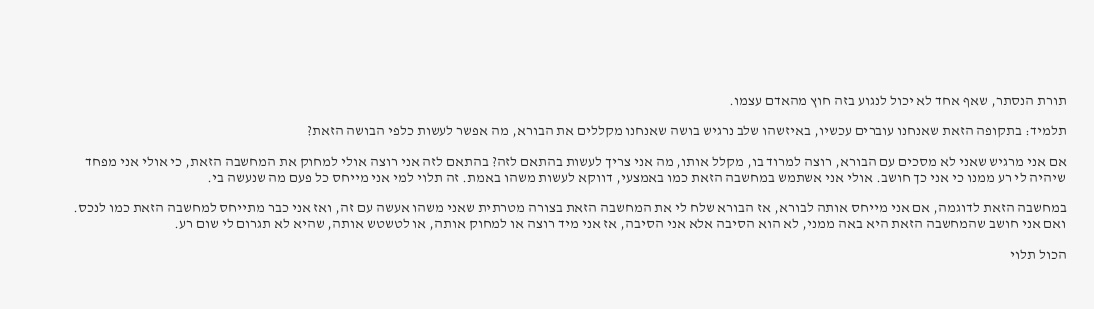תורת הנסתר, שאף אחד לא יכול לנגוע בזה חוץ מהאדם עצמו.

תלמיד: בתקופה הזאת שאנחנו עוברים עכשיו, באיזשהו שלב נרגיש בושה שאנחנו מקללים את הבורא, מה אפשר לעשות כלפי הבושה הזאת?

אם אני מרגיש שאני לא מסכים עם הבורא, רוצה למרוד בו, מקלל אותו, מה אני צריך לעשות בהתאם לזה? בהתאם לזה אני רוצה אולי למחוק את המחשבה הזאת, כי אולי אני מפחד שיהיה לי רע ממנו כי אני כך חושב. אולי אני אשתמש במחשבה הזאת כמו באמצעי, דווקא לעשות משהו באמת. זה תלוי למי אני מייחס כל פעם מה שנעשה בי.

במחשבה הזאת לדוגמה, אם אני מייחס אותה לבורא, אז הבורא שלח לי את המחשבה הזאת בצורה מטרתית שאני משהו אעשה עם זה, ואז אני כבר מתייחס למחשבה הזאת כמו לנכס. ואם אני חושב שהמחשבה הזאת היא באה ממני, לא הוא הסיבה אלא אני הסיבה, אז אני מיד רוצה או למחוק אותה, או לטשטש אותה, שהיא לא תגרום לי שום רע.

הכול תלוי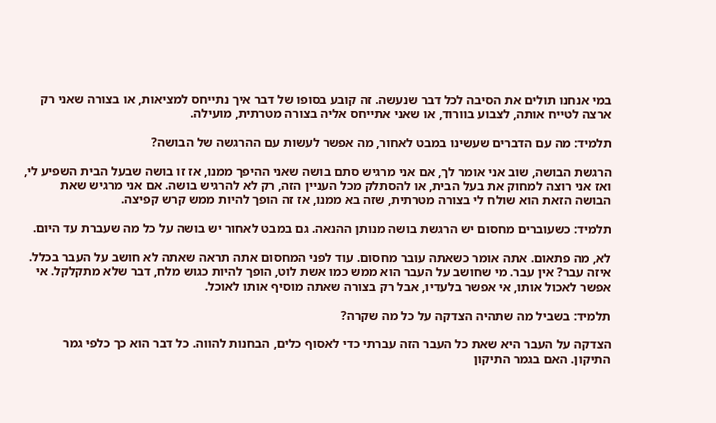במי אנחנו תולים את הסיבה לכל דבר שנעשה. זה קובע בסופו של דבר איך נתייחס למציאות, או בצורה שאני רק ארצה לטייח אותה, לצבוע בוורוד, או שאני אתייחס אליה בצורה מטרתית, מועילה.

תלמיד: מה עם הדברים שעשינו במבט לאחור, מה אפשר לעשות עם ההרגשה של הבושה?

הרגשת הבושה, שוב אני אומר לך, אם אני מרגיש סתם בושה שאני ההיפך ממנו, אז זו בושה שבעל הבית השפיע לי, ואז אני רוצה למחוק את בעל הבית, או להסתלק מכל העניין הזה, רק לא להרגיש בושה. אם אני מרגיש שאת הבושה הזאת הוא שולח לי בצורה מטרתית, שזה בא ממנו, אז זה הופך להיות ממש קרש קפיצה.

תלמיד: כשעוברים מחסום יש הרגשת בושה מנותן ההנאה. גם במבט לאחור יש בושה על כל מה שעברת עד היום.

לא, מה פתאום. אתה אומר כשאתה עובר מחסום. עוד לפני המחסום אתה תראה שאתה לא חושב על העבר בכלל. איזה עבר? אין עבר. מי שחושב על העבר הוא ממש כמו אשת לוט, הופך להיות כגוש מלח, דבר שלא מתקלקל. אי אפשר לאכול אותו, אי אפשר בלעדיו, אבל רק בצורה שאתה מוסיף אותו לאוכל.

תלמיד: בשביל מה שתהיה הצדקה על כל מה שקרה?

הצדקה על העבר היא שאת כל העבר הזה עברתי כדי לאסוף כלים, הבחנות להווה. כל דבר הוא כך כלפי גמר התיקון. האם בגמר התיקון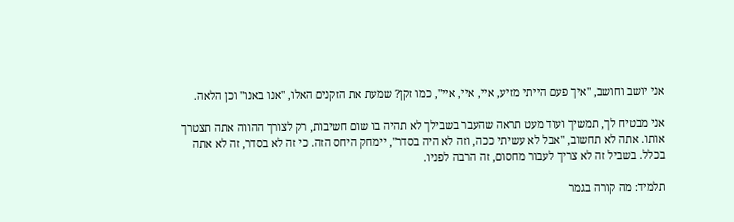אני יושב וחושב, "איך פעם הייתי מזיע, איי, איי, איי", כמו זקן? שמעת את הזקנים האלו, "אנו באנו" וכן הלאה.

אני מבטיח לך, תמשיך ועוד מעט תראה שהעבר בשבילך לא תהיה בו שום חשיבות, רק לצורך ההווה אתה תצטרך אותו. אתה לא תחשוב, "אבל לא עשיתי ככה, וזה לא היה בסדר", יימחק היחס הזה. כי זה לא בסדר, זה לא אתה בכלל. בשביל זה לא צריך לעבור מחסום, זה הרבה לפניו.

תלמיד: מה קורה בגמר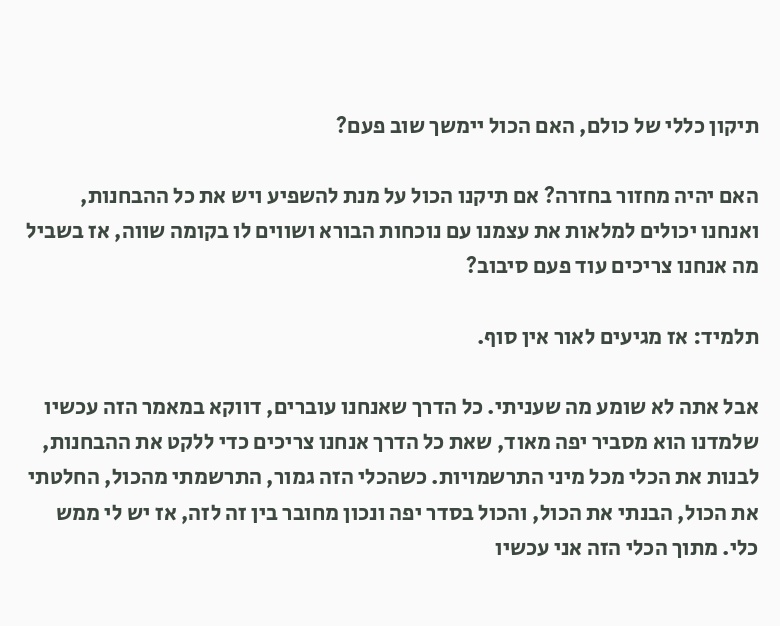תיקון כללי של כולם, האם הכול יימשך שוב פעם?

האם יהיה מחזור בחזרה? אם תיקנו הכול על מנת להשפיע ויש את כל ההבחנות, ואנחנו יכולים למלאות את עצמנו עם נוכחות הבורא ושווים לו בקומה שווה, אז בשביל מה אנחנו צריכים עוד פעם סיבוב?

תלמיד: אז מגיעים לאור אין סוף.

אבל אתה לא שומע מה שעניתי. כל הדרך שאנחנו עוברים, דווקא במאמר הזה עכשיו שלמדנו הוא מסביר יפה מאוד, שאת כל הדרך אנחנו צריכים כדי ללקט את ההבחנות, לבנות את הכלי מכל מיני התרשמויות. כשהכלי הזה גמור, התרשמתי מהכול, החלטתי את הכול, הבנתי את הכול, והכול בסדר יפה ונכון מחובר בין זה לזה, אז יש לי ממש כלי. מתוך הכלי הזה אני עכשיו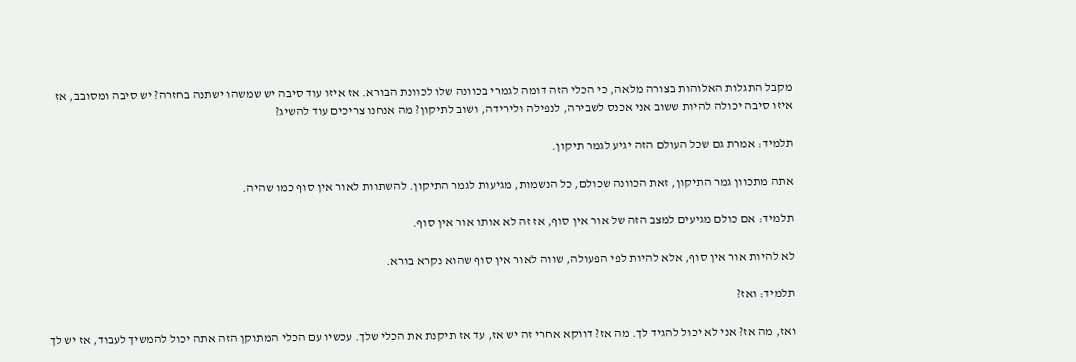מקבל התגלות האלוהות בצורה מלאה, כי הכלי הזה דומה לגמרי בכוונה שלו לכוונת הבורא. אז איזו עוד סיבה יש שמשהו ישתנה בחזרה? יש סיבה ומסובב, אז איזו סיבה יכולה להיות ששוב אני אכנס לשבירה, לנפילה ולירידה, ושוב לתיקון? מה אנחנו צריכים עוד להשיג?

תלמיד: אמרת גם שכל העולם הזה יגיע לגמר תיקון.

אתה מתכוון גמר התיקון, זאת הכוונה שכולם, כל הנשמות, מגיעות לגמר התיקון. להשתוות לאור אין סוף כמו שהיה.

תלמיד: אם כולם מגיעים למצב הזה של אור אין סוף, אז זה לא אותו אור אין סוף.

לא להיות אור אין סוף, אלא להיות לפי הפעולה, שווה לאור אין סוף שהוא נקרא בורא.

תלמיד: ואז?

ואז, מה אז? אני לא יכול להגיד לך. מה אז? דווקא אחרי זה יש אז, עד אז תיקנת את הכלי שלך. עכשיו עם הכלי המתוקן הזה אתה יכול להמשיך לעבוד, אז יש לך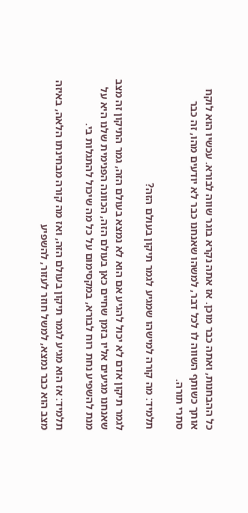כל ההבחנות, ואתה כבר מוכן. אז אתה נקרא בוגר שווה לבורא. עכשיו הוא לוקח אותך כשותף השווה לו לכל דבר, למשהו שאנחנו כבר לא יודעים מהו, זה כבר סתרי תורה.

תלמיד: מה קורה למישהו שמגיע לגמר תיקון בעולם הזה?

לגמר תיקון אדם לא יכול להגיע אם הוא לא נמצא בעולם הזה, גמר התיקון זה מצב שאנחנו מגיעים אליו בזמן שחיים כאן בעולם הזה, הכוונה הפנימית שלנו היא על מנת להשפיע נחת רוח לבורא, במקסימום על כל מה שיכול להתגלות בי.

תלמיד: אז הוא מגיע לגמר תיקון בעולם הזה, ואז מה קורה מבחינתו הלאה, באיזה מצב הוא כבר נמצא, למשל חוזר לעזור, להשפיע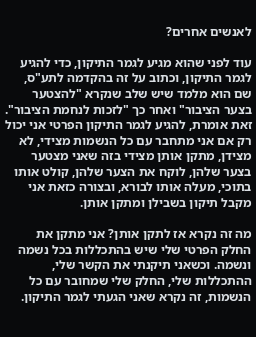לאנשים אחרים?

עוד לפני שהוא מגיע לגמר התיקון, כדי להגיע לגמר התיקון, וכתוב על זה בהקדמה לתע"ס, שם הוא מלמד שיש שלב שנקרא "להצטער בצער הציבור" ואחר כך "לזכות לנחמת הציבור". זאת אומרת, להגיע לגמר התיקון הפרטי אני יכול רק אם אני מתחבר עם כל הנשמות מצידי, לא מצידן, מתקן אותן מצידי בזה שאני מצטער בצער שלהן, לוקח את הצער שלהן, קולט אותו בתוכי, מעלה אותו לבורא, ובצורה כזאת אני מקבל תיקון בשבילן ומתקן אותן.

מה זה נקרא אז לתקן אותן? אני מתקן את החלק הפרטי שלי שיש בהתכללות בכל נשמה ונשמה. וכשאני תיקנתי את הקשר שלי, ההתכללות שלי, החלק שלי שמחובר עם כל הנשמות, זה נקרא שאני הגעתי לגמר התיקון.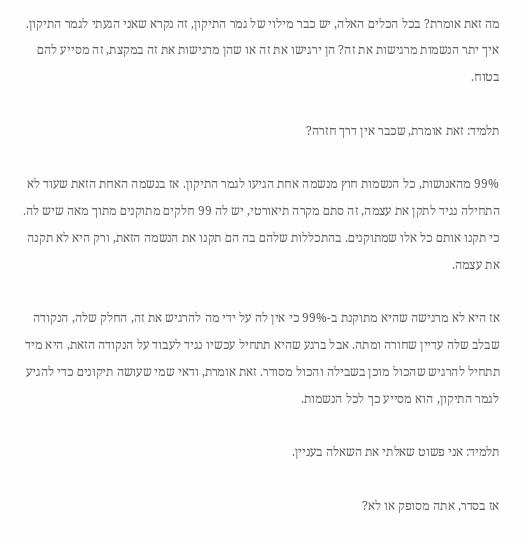מה זאת אומרת? בכל הכלים האלה, יש כבר מילוי של גמר התיקון, זה נקרא שאני הגעתי לגמר התיקון. איך יתר הנשמות מרגישות את זה? הן ירגישו את זה או שהן מרגישות את זה במקצת, זה מסייע להם בטוח.

תלמיד: זאת אומרת, שכבר אין דרך חזרה?

99% מהאנושות, כל הנשמות חוץ מנשמה אחת הגיעו לגמר התיקון. אז בנשמה האחת הזאת שעוד לא התחילה נגיד לתקן את עצמה, זה סתם מקרה תיאורטי, יש לה 99 חלקים מתוקנים מתוך מאה שיש לה. כי תקנו אותם כל אלו שמתוקנים. בהתכללות שלהם בה הם תקנו את הנשמה הזאת, ורק היא לא תקנה את עצמה.

אז היא לא מרגישה שהיא מתוקנת ב-99% כי אין לה על ידי מה להרגיש את זה, החלק שלה, הנקודה שבלב שלה עדיין שחורה ומתה. אבל ברגע שהיא תתחיל עכשיו נגיד לעבוד על הנקודה הזאת, היא מיד תתחיל להרגיש שהכול מוכן בשבילה והכול מסודר. זאת אומרת, ודאי שמי שעושה תיקונים כדי להגיע לגמר התיקון, הוא מסייע כך לכל הנשמות.

תלמיד: אני פשוט שאלתי את השאלה בעניין.

אז בסדר, אתה מסופק או לא?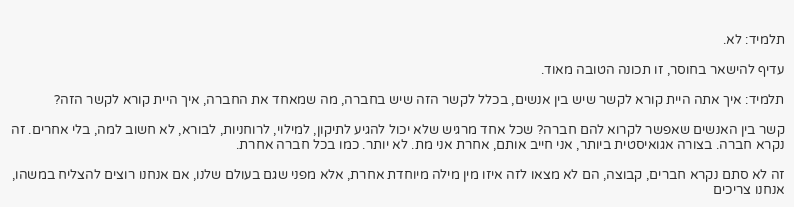תלמיד: לא.

עדיף להישאר בחוסר, זו תכונה הטובה מאוד.

תלמיד: איך אתה היית קורא לקשר שיש בין אנשים, בכלל לקשר הזה שיש בחברה, מה שמאחד את החברה, איך היית קורא לקשר הזה?

קשר בין האנשים שאפשר לקרוא להם חברה? שכל אחד מרגיש שלא יכול להגיע לתיקון, למילוי, לרוחניות, לבורא, לא חשוב למה, בלי אחרים. זה נקרא חברה. בצורה אגואיסטית ביותר, אני חייב אותם, אחרת אני מת. לא יותר. כמו בכל חברה אחרת.

זה לא סתם נקרא חברים, קבוצה, הם לא מצאו לזה איזו מין מילה מיוחדת אחרת, אלא מפני שגם בעולם שלנו, אם אנחנו רוצים להצליח במשהו, אנחנו צריכים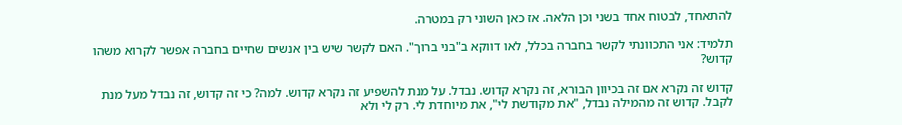להתאחד, לבטוח אחד בשני וכן הלאה. אז כאן השוני רק במטרה.

תלמיד: אני התכוונתי לקשר בחברה בכלל, לאו דווקא ב"בני ברוך". האם לקשר שיש בין אנשים שחיים בחברה אפשר לקרוא משהו קדוש?

קדוש זה נקרא אם זה בכיוון הבורא, זה נקרא קדוש. נבדל. על מנת להשפיע זה נקרא קדוש. למה? כי זה קדוש, זה נבדל מעל מנת לקבל. קדוש זה מהמילה נבדל, "את מקודשת לי", את מיוחדת לי. רק לי ולא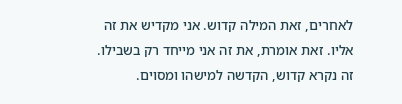לאחרים, זאת המילה קדוש. אני מקדיש את זה אליו. זאת אומרת, את זה אני מייחד רק בשבילו. זה נקרא קדוש, הקדשה למישהו ומסוים.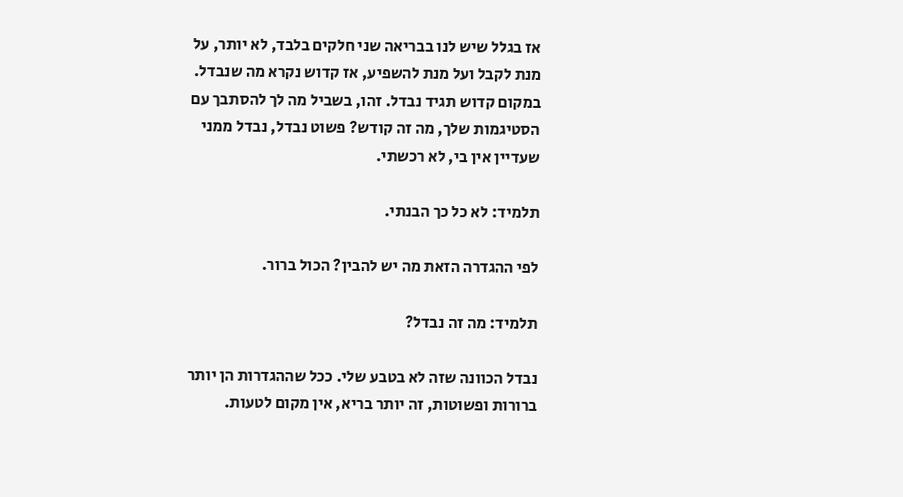אז בגלל שיש לנו בבריאה שני חלקים בלבד, לא יותר, על מנת לקבל ועל מנת להשפיע, אז קדוש נקרא מה שנבדל. במקום קדוש תגיד נבדל. זהו, בשביל מה לך להסתבך עם הסטיגמות שלך, מה זה קודש? פשוט נבדל, נבדל ממני שעדיין אין בי, לא רכשתי.

תלמיד: לא כל כך הבנתי.

לפי ההגדרה הזאת מה יש להבין? הכול ברור.

תלמיד: מה זה נבדל?

נבדל הכוונה שזה לא בטבע שלי. ככל שההגדרות הן יותר ברורות ופשוטות, זה יותר בריא, אין מקום לטעות.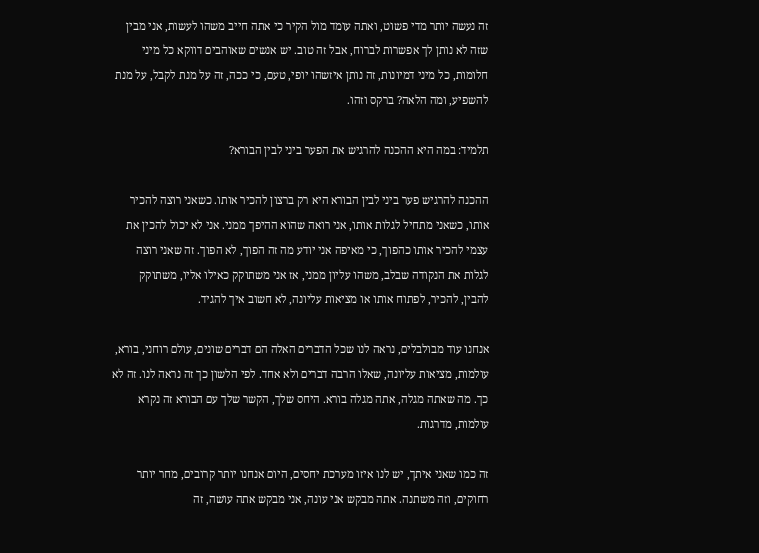זה נעשה יותר מדי פשוט, ואתה עומד מול הקיר כי אתה חייב משהו לעשות, אני מבין שזה לא נותן לך אפשרות לברוח, אבל זה טוב. יש אנשים שאוהבים דווקא כל מיני חלומות, כל מיני דמיונות, זה נותן איזשהו יופי, טעם, כי ככה, זה על מנת לקבל, על מנת להשפיע, ומה הלאה? ברקס וזהו.

תלמיד: במה היא ההכנה להרגיש את הפער ביני לבין הבורא?

ההכנה להרגיש פער ביני לבין הבורא היא רק ברצון להכיר אותו. כשאני רוצה להכיר אותו, כשאני מתחיל לגלות אותו, אני רואה שהוא ההיפך ממני. אני לא יכול להכין את עצמי להכיר אותו כהפוך, כי מאיפה אני יודע מה זה הפוך, לא הפוך. זה שאני רוצה לגלות את הנקודה שבלב, משהו עליון ממני, אז אני משתוקק כאילו אליו, משתוקק להבין, להכיר, לפתוח אותו או מציאות עליונה, לא חשוב איך להגיד.

אנחנו עוד מבולבלים, נראה לנו שכל הדברים האלה הם דברים שונים, עולם רוחני, בורא, עולמות, מציאות עליונה, שאלו הרבה דברים ולא אחד. לפי הלשון כך זה נראה לנו. זה לא כך. מה שאתה מגלה, אתה מגלה בורא. היחס שלך, הקשר שלך עם הבורא זה נקרא עולמות, מדרגות.

זה כמו שאני איתך, יש לנו איזו מערכת יחסים, היום אנחנו יותר קרובים, מחר יותר רחוקים, וזה משתנה. אתה מבקש אני עונה, אני מבקש אתה עושה, זה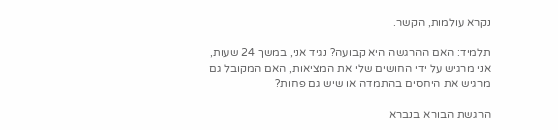נקרא עולמות, הקשר.

תלמיד: האם ההרגשה היא קבועה? נגיד אני, במשך 24 שעות, אני מרגיש על ידי החושים שלי את המציאות, האם המקובל גם מרגיש את היחסים בהתמדה או שיש גם פחות?

הרגשת הבורא בנברא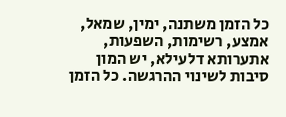כל הזמן משתנה, ימין, שמאל, אמצע, רשימות, השפעות, אתערותא דלעילא, יש המון סיבות לשינוי ההרגשה. כל הזמן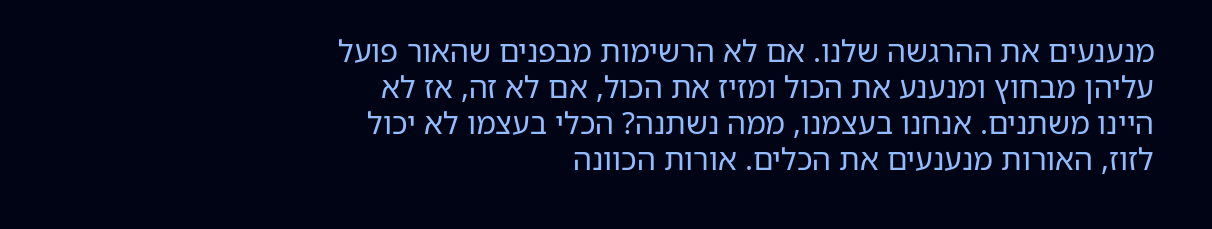מנענעים את ההרגשה שלנו. אם לא הרשימות מבפנים שהאור פועל עליהן מבחוץ ומנענע את הכול ומזיז את הכול, אם לא זה, אז לא היינו משתנים. אנחנו בעצמנו, ממה נשתנה? הכלי בעצמו לא יכול לזוז, האורות מנענעים את הכלים. אורות הכוונה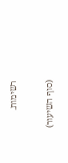רשימות.

(סוף השיעור)